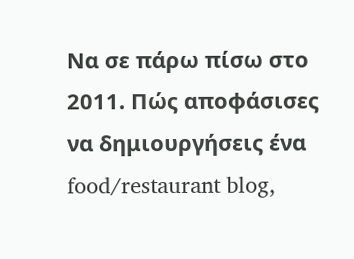Να σε πάρω πίσω στο 2011. Πώς αποφάσισες να δημιουργήσεις ένα food/restaurant blog,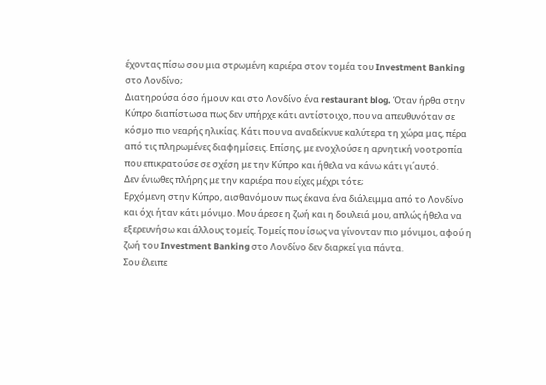έχοντας πίσω σου μια στρωμένη καριέρα στον τομέα του Investment Banking στο Λονδίνο;
Διατηρούσα όσο ήμουν και στο Λονδίνο ένα restaurant blog. Όταν ήρθα στην Κύπρο διαπίστωσα πως δεν υπήρχε κάτι αντίστοιχο, που να απευθυνόταν σε κόσμο πιο νεαρής ηλικίας. Κάτι που να αναδείκνυε καλύτερα τη χώρα μας, πέρα από τις πληρωμένες διαφημίσεις. Επίσης, με ενοχλούσε η αρνητική νοοτροπία που επικρατούσε σε σχέση με την Κύπρο και ήθελα να κάνω κάτι γι΄αυτό.
Δεν ένιωθες πλήρης με την καριέρα που είχες μέχρι τότε;
Ερχόμενη στην Κύπρο, αισθανόμουν πως έκανα ένα διάλειμμα από το Λονδίνο και όχι ήταν κάτι μόνιμο. Μου άρεσε η ζωή και η δουλειά μου, απλώς ήθελα να εξερευνήσω και άλλους τομείς. Τομείς που ίσως να γίνονταν πιο μόνιμοι, αφού η ζωή του Investment Banking στο Λονδίνο δεν διαρκεί για πάντα.
Σου έλειπε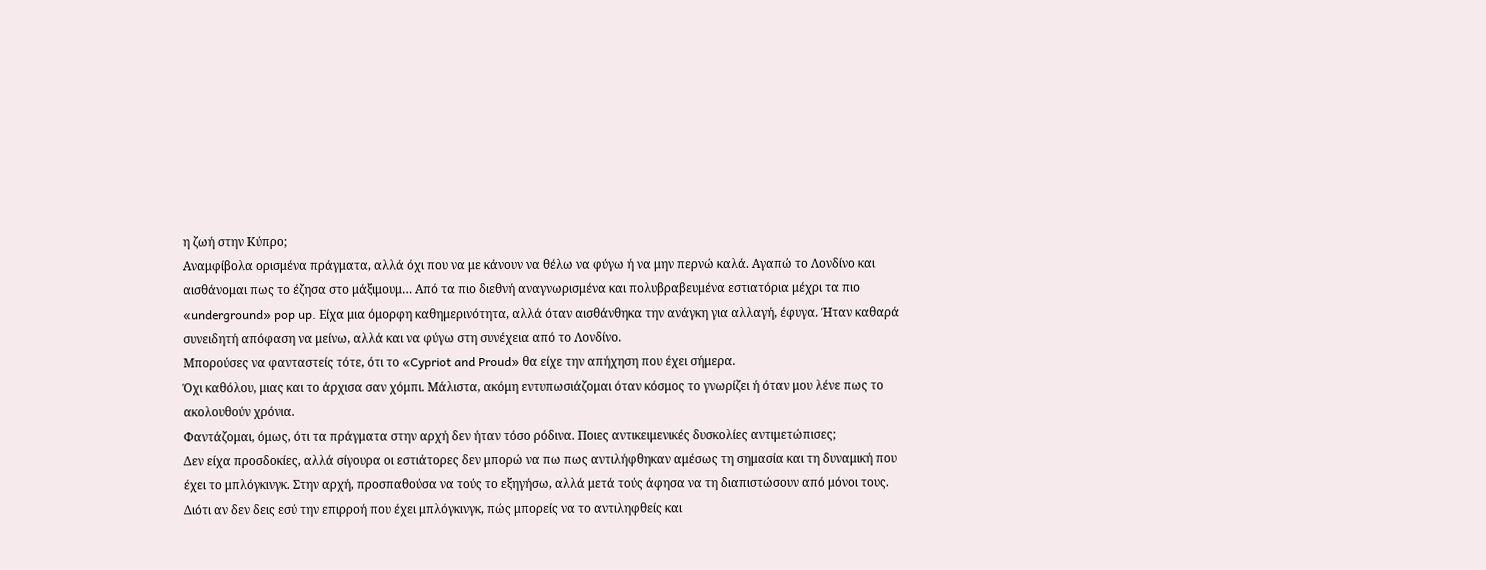η ζωή στην Κύπρο;
Αναμφίβολα ορισμένα πράγματα, αλλά όχι που να με κάνουν να θέλω να φύγω ή να μην περνώ καλά. Αγαπώ το Λονδίνο και αισθάνομαι πως το έζησα στο μάξιμουμ… Από τα πιο διεθνή αναγνωρισμένα και πολυβραβευμένα εστιατόρια μέχρι τα πιο «underground» pop up. Είχα μια όμορφη καθημερινότητα, αλλά όταν αισθάνθηκα την ανάγκη για αλλαγή, έφυγα. Ήταν καθαρά συνειδητή απόφαση να μείνω, αλλά και να φύγω στη συνέχεια από το Λονδίνο.
Μπορούσες να φανταστείς τότε, ότι το «Cypriot and Proud» θα είχε την απήχηση που έχει σήμερα.
Όχι καθόλου, μιας και το άρχισα σαν χόμπι. Μάλιστα, ακόμη εντυπωσιάζομαι όταν κόσμος το γνωρίζει ή όταν μου λένε πως το ακολουθούν χρόνια.
Φαντάζομαι, όμως, ότι τα πράγματα στην αρχή δεν ήταν τόσο ρόδινα. Ποιες αντικειμενικές δυσκολίες αντιμετώπισες;
Δεν είχα προσδοκίες, αλλά σίγουρα οι εστιάτορες δεν μπορώ να πω πως αντιλήφθηκαν αμέσως τη σημασία και τη δυναμική που έχει το μπλόγκινγκ. Στην αρχή, προσπαθούσα να τούς το εξηγήσω, αλλά μετά τούς άφησα να τη διαπιστώσουν από μόνοι τους. Διότι αν δεν δεις εσύ την επιρροή που έχει μπλόγκινγκ, πώς μπορείς να το αντιληφθείς και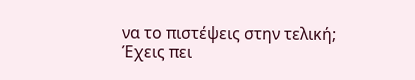να το πιστέψεις στην τελική;
Έχεις πει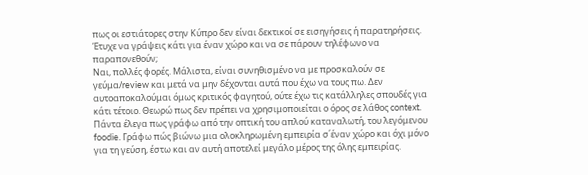πως οι εστιάτορες στην Κύπρο δεν είναι δεκτικοί σε εισηγήσεις ή παρατηρήσεις. Έτυχε να γράψεις κάτι για έναν χώρο και να σε πάρουν τηλέφωνο να παραπονεθούν;
Ναι, πολλές φορές. Μάλιστα, είναι συνηθισμένο να με προσκαλούν σε γεύμα/review και μετά να μην δέχονται αυτά που έχω να τους πω. Δεν αυτοαποκαλούμαι όμως κριτικός φαγητού, ούτε έχω τις κατάλληλες σπουδές για κάτι τέτοιο. Θεωρώ πως δεν πρέπει να χρησιμοποιείται ο όρος σε λάθος context. Πάντα έλεγα πως γράφω από την οπτική του απλού καταναλωτή, του λεγόμενου foodie. Γράφω πώς βιώνω μια ολοκληρωμένη εμπειρία σ΄έναν χώρο και όχι μόνο για τη γεύση, έστω και αν αυτή αποτελεί μεγάλο μέρος της όλης εμπειρίας.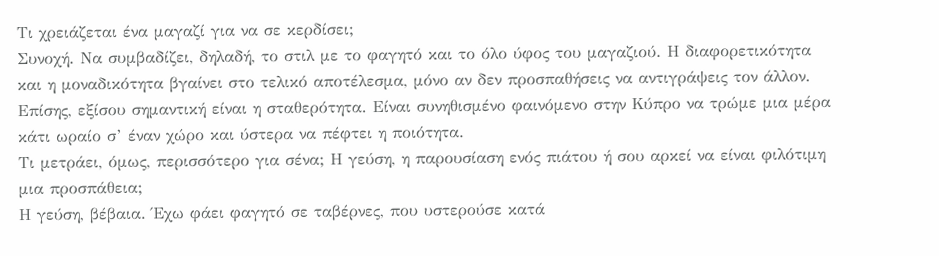Τι χρειάζεται ένα μαγαζί για να σε κερδίσει;
Συνοχή. Να συμβαδίζει, δηλαδή, το στιλ με το φαγητό και το όλο ύφος του μαγαζιού. Η διαφορετικότητα και η μοναδικότητα βγαίνει στο τελικό αποτέλεσμα, μόνο αν δεν προσπαθήσεις να αντιγράψεις τον άλλον. Επίσης, εξίσου σημαντική είναι η σταθερότητα. Είναι συνηθισμένο φαινόμενο στην Κύπρο να τρώμε μια μέρα κάτι ωραίο σ’ έναν χώρο και ύστερα να πέφτει η ποιότητα.
Τι μετράει, όμως, περισσότερο για σένα; Η γεύση, η παρουσίαση ενός πιάτου ή σου αρκεί να είναι φιλότιμη μια προσπάθεια;
Η γεύση, βέβαια. Έχω φάει φαγητό σε ταβέρνες, που υστερούσε κατά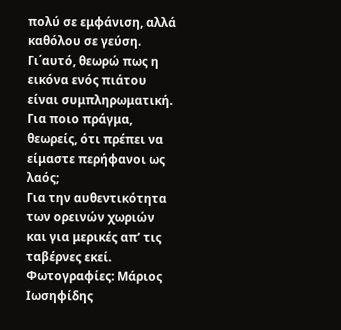πολύ σε εμφάνιση, αλλά καθόλου σε γεύση. Γι΄αυτό, θεωρώ πως η εικόνα ενός πιάτου είναι συμπληρωματική.
Για ποιο πράγμα, θεωρείς, ότι πρέπει να είμαστε περήφανοι ως λαός;
Για την αυθεντικότητα των ορεινών χωριών και για μερικές απ’ τις ταβέρνες εκεί.
Φωτογραφίες: Μάριος Ιωσηφίδης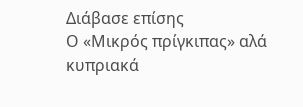Διάβασε επίσης
Ο «Μικρός πρίγκιπας» αλά κυπριακά